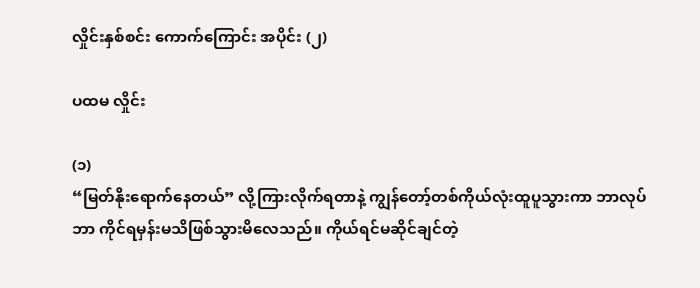လှိုင်းနှစ်စင်း ကောက်ကြောင်း အပိုင်း (၂)

ပထမ လှိုင်း

(၁)
“မြတ်နိုးရောက်နေတယ်” လို့ကြားလိုက်ရတာနဲ့ ကျွန်တော့်တစ်ကိုယ်လုံးထူပူသွားကာ ဘာလုပ်ဘာ ကိုင်ရမှန်းမသိဖြစ်သွားမိလေသည်။ ကိုယ်ရင်မဆိုင်ချင်တဲ့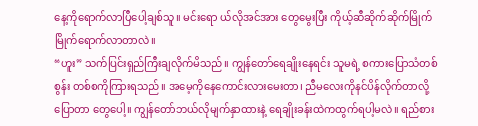နေ့ကိုရောက်လာပြီပေါ့ချစ်သူ။ မင်းရော ယ်လိုအင်အား တွေမွေးပြီး ကိုယ့်ဆီဆိုက်ဆိုက်မြိုက်မြိုက်ရောက်လာတာလဲ။
“ဟူး” သက်ပြင်းရှည်ကြီးချလိုက်မိသည်။ ကျွန်တော်ရေချိုးနေရင်း သူမရဲ့ စကားပြောသံတစ်စွန်း တစ်စကိုကြားရသည်။ အမေ့ကိုနေကောင်းလားမေးတာ၊ ညီမလေးကိုနင်ပိန်လိုက်တာလို့ ပြောတာ တွေပေါ့။ ကျွန်တော်ဘယ်လိုမျက်နှာထားနဲ့ ရေချိုးခန်းထဲကထွက်ရပါ့မလဲ။ ရည်စား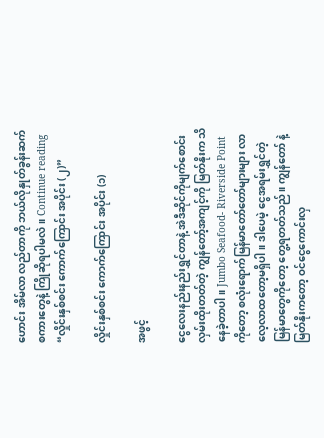ဟောင်း အိမ်လာ လည်တာကို ဘယ်လိုနှုတ်ခွန်းဆက်စကားတွေနဲ့ ကြိုဆိုရပါမလဲ။ Continue reading “လှိုင်းနှစ်စင်း ကောက်ကြောင်း အပိုင်း (၂)”

လှိုင်းနှစ်စင်း ကောက်ကြောင်း အပိုင်း (၁)

အဖွင့်

ငွေလေးနည်းနည်းရွှင်တာနဲ့ အဲဒီဆိုင်ကိုမျက်စောင်းလှမ်းထိုးတတ်တဲ့ ကျွန်တော့်အကျင့်ကို မြတ်နိုးက သိနေခဲ့တာပါ။ Jumbo Seafood- Riverside Point ကိုတော့ စလုံးရောက်မြန်မာတော်တော်များများ လာလေ့လာထတော့မရှိပါ။ ဒါပေမဲ့ ငွေအရမ်းရွှင်တဲ့ မြန်မာတွေကိုတော့ တွေ့ရတတ်သည်။ ကျွန်တော် နဲ့ မြတ်နိုးကတော့ ဝင်ငွေကောင်းလှ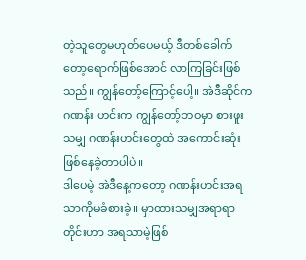တဲ့သူတွေမဟုတ်ပေမယ့် ဒီတစ်ခေါက်တော့ရောက်ဖြစ်အောင် လာကြခြင်းဖြစ်သည်။ ကျွန်တော့်ကြောင့်ပေါ့။ အဲဒီဆိုင်က ဂဏန်း ဟင်းက ကျွန်တော့်ဘဝမှာ စားဖူးသမျှ ဂဏန်းဟင်းတွေထဲ အကောင်းဆုံးဖြစ်နေခဲ့တာပါပဲ။
ဒါပေမဲ့ အဲဒီနေ့ကတော့ ဂဏန်းဟင်းအရသာကိုမခံစားခဲ့။ မှာထားသမျှအရာရာတိုင်းဟာ အရသာမဲ့ဖြစ်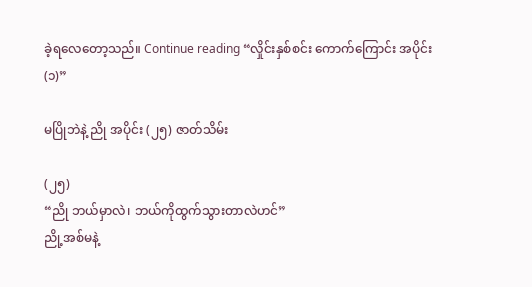ခဲ့ရလေတော့သည်။ Continue reading “လှိုင်းနှစ်စင်း ကောက်ကြောင်း အပိုင်း (၁)”

မပြိုဘဲနဲ့ ညို အပိုင်း (၂၅) ဇာတ်သိမ်း

(၂၅)
“ညို ဘယ်မှာလဲ၊ ဘယ်ကိုထွက်သွားတာလဲဟင်”
ညို့အစ်မနဲ့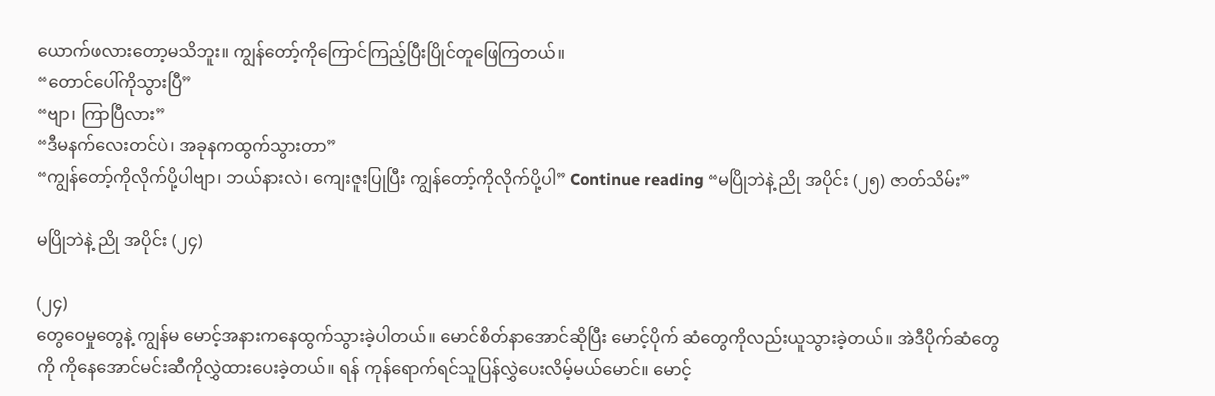ယောက်ဖလားတော့မသိဘူး။ ကျွန်တော့်ကိုကြောင်ကြည့်ပြီးပြိုင်တူဖြေကြတယ်။
“တောင်ပေါ်ကိုသွားပြီ”
“ဗျာ၊ ကြာပြီလား”
“ဒီမနက်လေးတင်ပဲ၊ အခုနကထွက်သွားတာ”
“ကျွန်တော့်ကိုလိုက်ပို့ပါဗျာ၊ ဘယ်နားလဲ၊ ကျေးဇူးပြုပြီး ကျွန်တော့်ကိုလိုက်ပို့ပါ” Continue reading “မပြိုဘဲနဲ့ ညို အပိုင်း (၂၅) ဇာတ်သိမ်း”

မပြိုဘဲနဲ့ ညို အပိုင်း (၂၄)

(၂၄)
တွေဝေမှုတွေနဲ့ ကျွန်မ မောင့်အနားကနေထွက်သွားခဲ့ပါတယ်။ မောင်စိတ်နာအောင်ဆိုပြီး မောင့်ပိုက် ဆံတွေကိုလည်းယူသွားခဲ့တယ်။ အဲဒီပိုက်ဆံတွေကို ကိုနေအောင်မင်းဆီကိုလွှဲထားပေးခဲ့တယ်။ ရန် ကုန်ရောက်ရင်သူပြန်လွှဲပေးလိမ့်မယ်မောင်။ မောင့်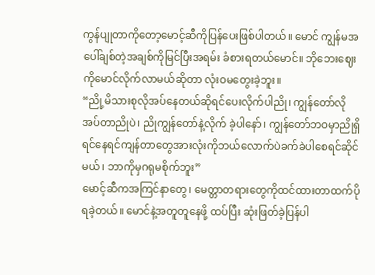ကွန်ပျုတာကိုတော့မောင့်ဆီကိုပြန်ပေးဖြစ်ပါတယ်။ မောင် ကျွန်မအပေါ်ချစ်တဲ့အချစ်ကိုမြင်ပြီးအရမ်း ခံစားရတယ်မောင်။ ဘိုဘေးဈေးကိုမောင်လိုက်လာမယ်ဆိုတာ လုံးဝမတွေးခဲ့ဘူး။
“ညို့မိသားစုလိုအပ်နေတယ်ဆိုရင်ပေးလိုက်ပါညို၊ ကျွန်တော်လိုအပ်တာညိုပဲ၊ ညိုကျွန်တော်နဲ့လိုက် ခဲ့ပါနော်၊ ကျွန်တော်ဘဝမှာညိုရှိရင်နေရင်ကျန်တာတွေအားလုံးကိုဘယ်လောက်ပဲခက်ခဲပါစေရင်ဆိုင် မယ်၊ ဘာကိုမှဂရုမစိုက်ဘူး”
မောင့်ဆီကအကြင်နာတွေ၊ မေတ္တာတရားတွေကိုထင်ထားတာထက်ပိုရခဲ့တယ်။ မောင်နဲ့အတူတူနေဖို့ ထပ်ပြီး ဆုံးဖြတ်ခဲ့ပြန်ပါ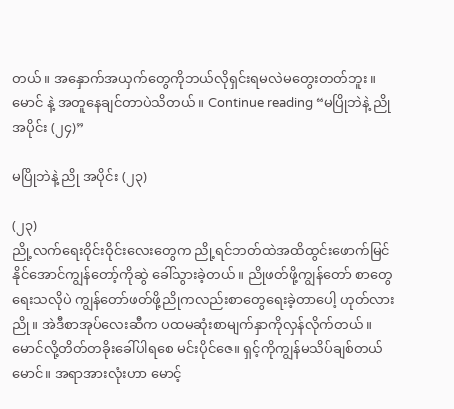တယ်။ အနှောက်အယှက်တွေကိုဘယ်လိုရှင်းရမလဲမတွေးတတ်ဘူး။ မောင် နဲ့ အတူနေချင်တာပဲသိတယ်။ Continue reading “မပြိုဘဲနဲ့ ညို အပိုင်း (၂၄)”

မပြိုဘဲနဲ့ ညို အပိုင်း (၂၃)

(၂၃)
ညို့လက်ရေးဝိုင်းဝိုင်းလေးတွေက ညို့ရင်ဘတ်ထဲအထိထွင်းဖောက်မြင်နိုင်အောင်ကျွန်တော့်ကိုဆွဲ ခေါ်သွားခဲ့တယ်။ ညိုဖတ်ဖို့ကျွန်တော် စာတွေရေးသလိုပဲ ကျွန်တော်ဖတ်ဖို့ညိုကလည်းစာတွေရေးခဲ့တာပေါ့ ဟုတ်လားညို။ အဲဒီစာအုပ်လေးဆီက ပထမဆုံးစာမျက်နှာကိုလှန်လိုက်တယ်။
မောင်လို့တိတ်တခိုးခေါ်ပါရစေ မင်းပိုင်ဇေ။ ရှင့်ကိုကျွန်မသိပ်ချစ်တယ်မောင်။ အရာအားလုံးဟာ မောင့်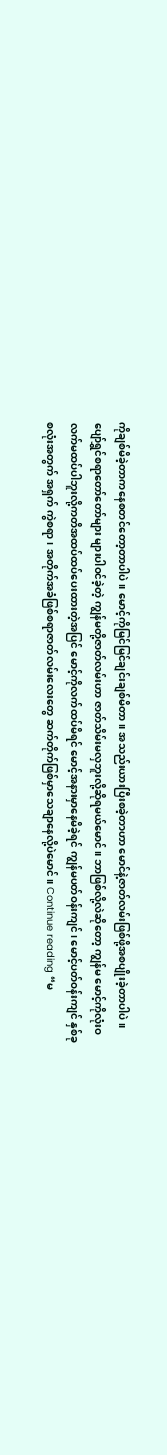ကိုချစ်မိခဲ့တာကနေစတင်တော့တာပါပဲ။ မောင့်ကိုမြင်မြင်ချင်းချစ်မိတာ။ အသည်းယားပြီးစခဲ့တာဟာ မောင်နဲ့ဇာတ်လမ်းဖြစ်ဖို့အစပျိုးခဲ့တာပါပဲ။ ပျော်ရွှင်စရာတော်တော်များ များပါဝင်ခဲ့တဲ့ ကျွန်မတို့ဇာတ်လမ်းဟာ ဇာတ်သိမ်းမလှဘူးလို့ဆိုရမယ်မောင်။ ဘာဖြစ်လို့လဲဆိုတော့ ကျွန်မ မောင့်ကိုလုံးဝလက်မထပ်ပါဘူးလို့ကတိအထပ်ထပ်ပေးထားတဲ့အပြင် မောင့်ကိုလက်ထပ်မိရင် မောင့်အနားမှာနေမိခဲ့ရင် ကျွန်မပတ်ဝန်းကျင်၊ မောင့်ပတ်ဝန်းကျင် နှစ်ခုစလုံးအတွက် အရှက် ကွဲစရာ၊ အတိုက်အခံဖြစ်စရာဇာတ်လမ်းလေးတွေ ဆက်တိုက်ဖြစ်မှာသေချာနေလို့ပဲမောင်။ Continue reading “မ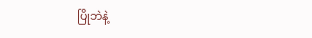ပြိုဘဲနဲ့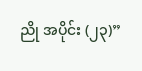ညို အပိုင်း (၂၃)”